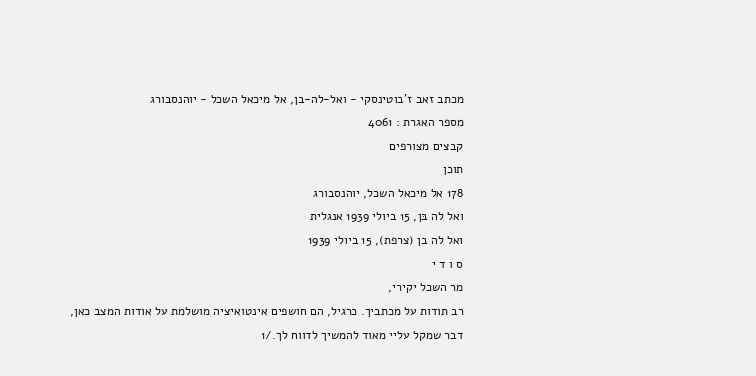מכתב זאב ז'בוטינסקי - ואל-לה-בן, אל מיכאל השכל - יוהנסבורג
מספר האגרת : 4061
קבצים מצורפים
תוכן
178 אל מיכאל השכל, יוהנסבורג
ואל לה בּן, 15 ביולי 1939 אנגלית
ואל לה בן (צרפת), 15 ביולי 1939
ס ו ד י
מר השכל יקירי,
רב תודות על מכתביך. כרגיל, הם חושפים אינטואיציה מושלמת על אודות המצב כאן, דבר שמקל עליי מאוד להמשיך לדווח לך./1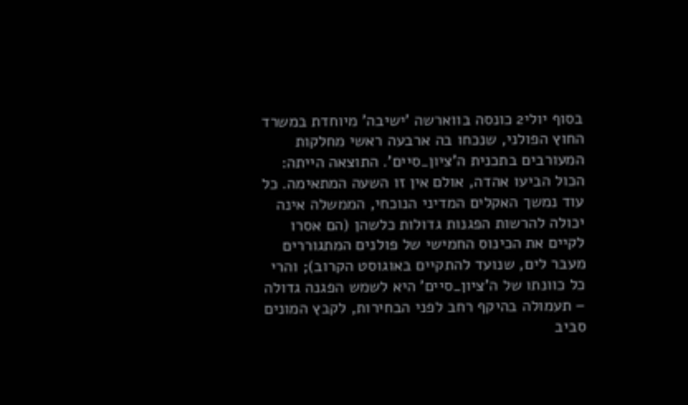בסוף יולי2 כונסה בווארשה 'ישיבה' מיוחדת במשרד החוץ הפולני, שנכחו בה ארבעה ראשי מחלקות המעורבים בתכנית ה'ציון_סיים'. התוצאה הייתה: הכול הביעו אהדה, אולם אין זו השעה המתאימה. כל עוד נמשך האקלים המדיני הנוכחי, הממשלה אינה יכולה להרשות הפגנות גדולות כלשהן (הם אסרו לקיים את הכינוס החמישי של פולנים המתגוררים מעבר לים, שנועד להתקיים באוגוסט הקרוב); והרי כל כוונתו של ה'ציון_סיים' היא לשמש הפגנה גדולה – תעמולה בהיקף רחב לפני הבחירות, לקבץ המונים סביב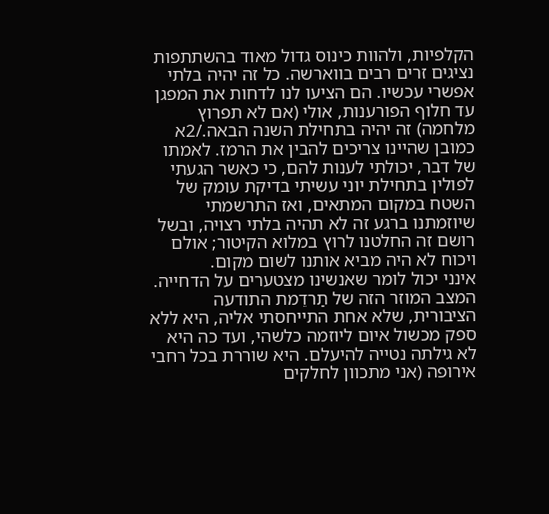הקלפיות, ולהוות כינוס גדול מאוד בהשתתפות נציגים זרים רבים בווארשה. כל זה יהיה בלתי אפשרי עכשיו. הם הציעו לנו לדחות את המפגן עד חלוף הפורענות, אולי (אם לא תפרוץ מלחמה) זה יהיה בתחילת השנה הבאה./2א
כמובן שהיינו צריכים להבין את הרמז. לאמתו של דבר, יכולתי לענות להם, כי כאשר הגעתי לפולין בתחילת יוני עשיתי בדיקת עומק של השטח במקום המתאים, ואז התרשמתי שיוזמתנו ברגע זה לא תהיה בלתי רצויה, ובשל רושם זה החלטנו לרוץ במלוא הקיטור; אולם ויכוח לא היה מביא אותנו לשום מקום.
אינני יכול לומר שאנשינו מצטערים על הדחייה. המצב המוזר הזה של תַרדֵמת התודעה הציבורית, שלא אחת התייחסתי אליה, היא ללא ספק מכשול איום ליוזמה כלשהי, ועד כה היא לא גילתה נטייה להיעלם. היא שוררת בכל רחבי אירופה (אני מתכוון לחלקים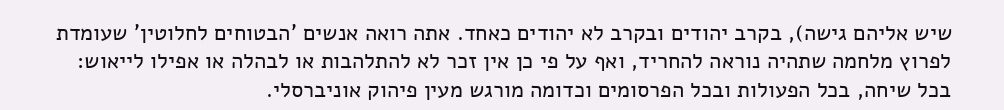שיש אליהם גישה), בקרב יהודים ובקרב לא יהודים כאחד. אתה רואה אנשים 'הבטוחים לחלוטין' שעומדת לפרוץ מלחמה שתהיה נוראה להחריד, ואף על פי כן אין זכר לא להתלהבות או לבהלה או אפילו לייאוש: בכל שיחה, בכל הפעולות ובכל הפרסומים וכדומה מורגש מעין פיהוק אוניברסלי.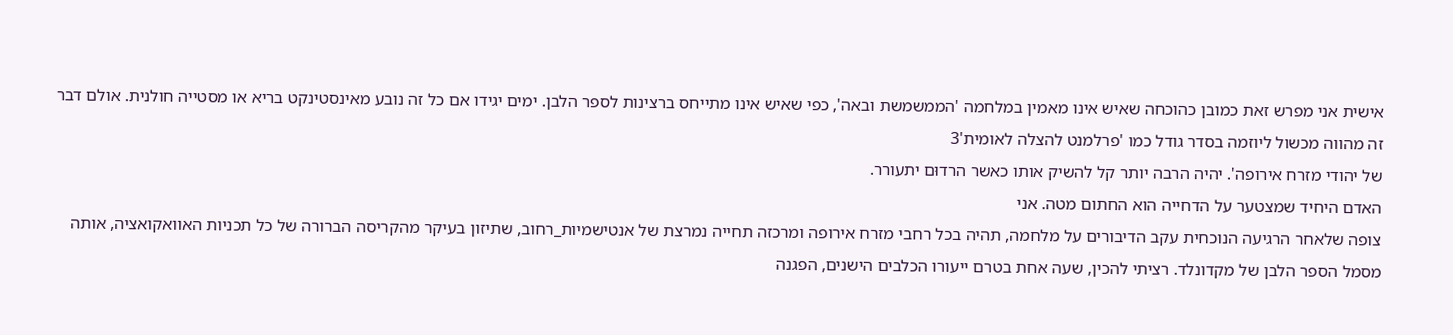אישית אני מפרש זאת כמובן כהוכחה שאיש אינו מאמין במלחמה 'הממשמשת ובאה', כפי שאיש אינו מתייחס ברצינות לספר הלבן. ימים יגידו אם כל זה נובע מאינסטינקט בריא או מסטייה חולנית. אולם דבר זה מהווה מכשול ליוזמה בסדר גודל כמו 'פרלמנט להצלה לאומית'3
של יהודי מזרח אירופה'. יהיה הרבה יותר קל להשיק אותו כאשר הרדוּם יתעורר.
האדם היחיד שמצטער על הדחייה הוא החתום מטה. אני
צופה שלאחר הרגיעה הנוכחית עקב הדיבורים על מלחמה, תהיה בכל רחבי מזרח אירופה ומרכזה תחייה נמרצת של אנטישמיות_רחוב, שתיזון בעיקר מהקריסה הברורה של כל תכניות האוואקואציה, אותה מסמל הספר הלבן של מקדונלד. רציתי להכין, שעה אחת בטרם ייעורו הכלבים הישנים, הפגנה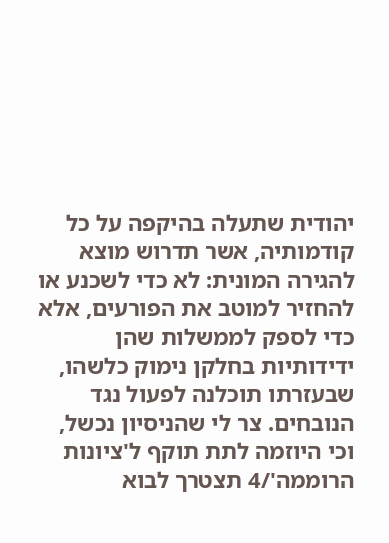יהודית שתעלה בהיקפה על כל קודמותיה, אשר תדרוש מוצא להגירה המונית: לא כדי לשכנע או להחזיר למוטב את הפורעים, אלא כדי לספק לממשלות שהן ידידותיות בחלקן נימוק כלשהו, שבעזרתו תוכלנה לפעול נגד הנובחים. צר לי שהניסיון נכשל, וכי היוזמה לתת תוקף ל'ציונות הרוממה'/4 תצטרך לבוא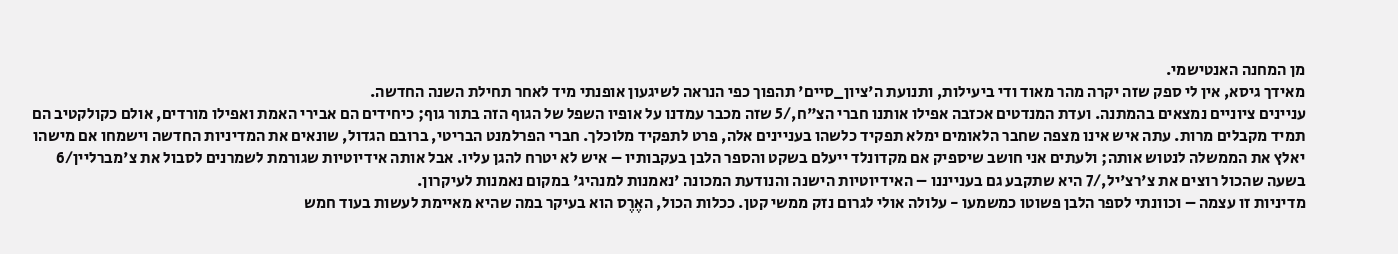מן המחנה האנטישמי.
מאידך גיסא, אין לי ספק שזה יקרה מהר מאוד ודי ביעילות, ותנועת ה'ציון_סיים' תהפוך כפי הנראה לשיגעון אופנתי מיד לאחר תחילת השנה החדשה.
עניינים ציוניים נמצאים בהמתנה. ועדת המנדטים אכזבה אפילו אותנו חברי הצ"ח,/5 שזה מכבר עמדנו על אופיו השפל של הגוף הזה בתור גוף; כיחידים הם אבירי האמת ואפילו מורדים, אולם כקולקטיב הם תמיד מקבלים מרות. עתה איש אינו מצפה שחבר הלאומים ימלא תפקיד כלשהו בעניינים אלה, פרט לתפקיד מלוכלך. חברי הפרלמנט הבריטי, ברובם הגדול, שונאים את המדיניות החדשה וישמחו אם מישהו יאלץ את הממשלה לנטוש אותה; ולעתים אני חושב שיספיק אם מקדונלד ייעלם בשקט והספר הלבן בעקבותיו – איש לא יטרח להגן עליו. אבל אותה אידיוטיות שגורמת לשמרנים לסבול את צ'מברליין/6 בשעה שהכול רוצים את צ'רצ'יל,/7 היא שתקבע גם בענייננו – האידיוטיות הישנה והנודעת המכונה 'נאמנות למנהיג' במקום נאמנות לעיקרון.
מדיניות זו עצמה – וכוונתי לספר הלבן פשוטו כמשמעו - עלולה אולי לגרום נזק ממשי קטן. ככלות הכול, האֶרֶס הוא בעיקר במה שהיא מאיימת לעשות בעוד חמש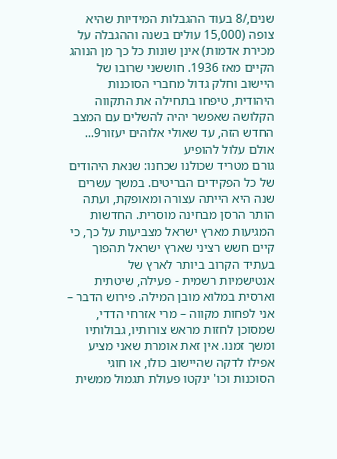שנים,/8 בעוד ההגבלות המידיות שהיא צופה (15,000 עולים בשנה וההגבלה על מכירת אדמות) אינן שונות כל כך מן הנוהג הקיים מאז 1936. חוששני שרובו של היישוב וחלק גדול מחברי הסוכנות היהודית, טיפחו בתחילה את התקווה הקלושה שאפשר יהיה להשלים עם המצב החדש הזה, עד שאולי אלוהים יעזור9... אולם עלול להופיע
גורם מטריד שכולנו שכחנו: שנאת היהודים של כל הפקידים הבריטים. במשך עשרים שנה היא הייתה עצורה ומאופקת, ועתה הותר הרסן מבחינה מוסרית. החדשות המגיעות מארץ ישראל מצביעות על כך, כי קיים חשש רציני שארץ ישראל תהפוך בעתיד הקרוב ביותר לארץ של
אנטישמיות רשמית - פעילה, שיטתית וארסית במלוא מובן המילה. פירוש הדבר – אני לפחות מקווה – מרי אזרחי הדדי,
שמסוכן לחזות מראש צורותיו, גבולותיו ומשך זמנו. אין זאת אומרת שאני מציע אפילו לדקה שהיישוב כולו, או חוגי הסוכנות וכו' ינקטו פעולת תגמול ממשית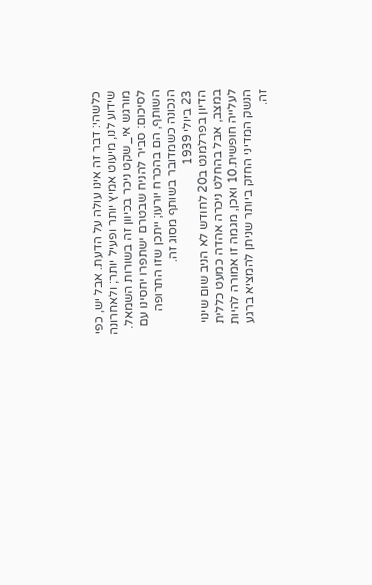כלשהי: דבר זה אינו עולה על הדעת. אבל יש, כפי שידוע לנו, מיעוט אמיץ יותר ופעיל יותר; ולאחרונה מורגש אי_שקט ניכר בכיוון זה בשורות השמאל. לסיכום: סביר להניח שבטרם ישתפרו יחסינו עם השותף, הם בהכרח יורעו; ייתכן שזו התרופה הנכונה כשמדובר בשותף מסוג זה.
23 ביולי 1939
הדיון בפרלמנט ב20 לחודש לא הניב שום שינוי במצב, אבל בהחלט ניכרה אהדה כמעט כללית לעלייה חופשית.10 ואכן, מגמה זו אמורה להיות הנשק המדיני החזק ביותר שניתן להמציא ברגע זה.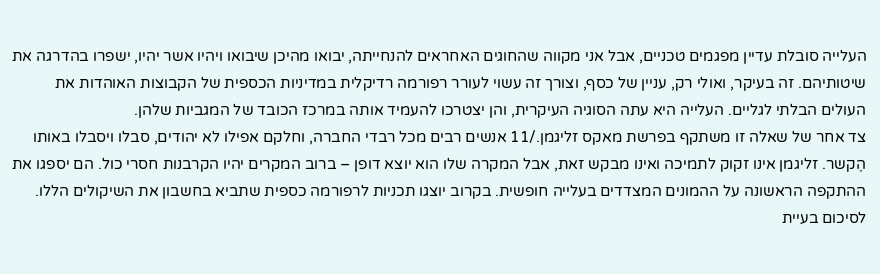העלייה סובלת עדיין מפגמים טכניים, אבל אני מקווה שהחוגים האחראים להנחייתה, יבואו מהיכן שיבואו ויהיו אשר יהיו, ישפרו בהדרגה את שיטותיהם. זה בעיקר, ואולי רק, עניין של כסף, וצורך זה עשוי לעורר רפורמה רדיקלית במדיניות הכספית של הקבוצות האוהדות את העולים הבלתי לגליים. העלייה היא עתה הסוגיה העיקרית, והן יצטרכו להעמיד אותה במרכז הכובד של המגביות שלהן.
צד אחר של שאלה זו משתקף בפרשת מאקס זליגמן./11 אנשים רבים מכל רבדי החברה, וחלקם אפילו לא יהודים, סבלו ויסבלו באותו הֶקשר. זליגמן אינו זקוק לתמיכה ואינו מבקש זאת, אבל המקרה שלו הוא יוצא דופן – ברוב המקרים יהיו הקרבנות חסרי כול. הם יספגו את ההתקפה הראשונה על ההמונים המצדדים בעלייה חופשית. בקרוב יוצגו תכניות לרפורמה כספית שתביא בחשבון את השיקולים הללו.
לסיכום בעיית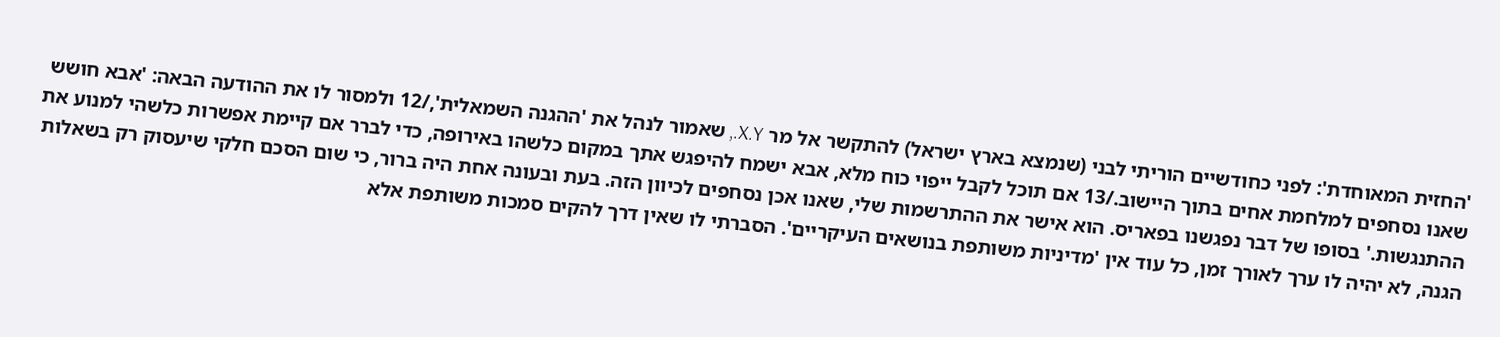'החזית המאוחדת': לפני כחודשיים הוריתי לבני (שנמצא בארץ ישראל) להתקשר אל מר X.Y., שאמור לנהל את 'ההגנה השמאלית',/12 ולמסור לו את ההודעה הבאה: 'אבא חושש שאנו נסחפים למלחמת אחים בתוך היישוב./13 אם תוכל לקבל ייפוי כוח מלא, אבא ישמח להיפגש אתך במקום כלשהו באירופה, כדי לברר אם קיימת אפשרות כלשהי למנוע את ההתנגשות.' בסופו של דבר נפגשנו בפאריס. הוא אישר את ההתרשמות שלי, שאנו אכן נסחפים לכיוון הזה. בעת ובעונה אחת היה ברור, כי שום הסכם חלקי שיעסוק רק בשאלות הגנה, לא יהיה לו ערך לאורך זמן, כל עוד אין 'מדיניות משותפת בנושאים העיקריים'. הסברתי לו שאין דרך להקים סמכות משותפת אלא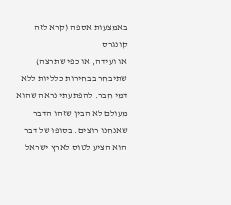באמצעות אספה (קרא לזה קונגרס
או ועידה, או כפי שתרצה) שתיבחר בבחירות כלליות ללא דמי חבר. להפתעתי נראה שהוא מעולם לא הבין שזהו הדבר שאנחנו רוצים. בסופו של דבר הוא הציע לטוס לארץ ישראל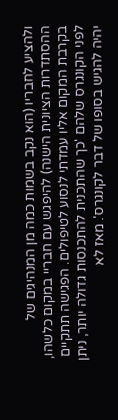ולהציע לחבריו (הוא נקב בשמות כמה מן המנהיגים של ההסתדרות הציונית הישנה) להיפגש עם חבריי במקום כלשהו, בקרבת המקום אליו עמדתי לנסוע לטיפולים. הפגישה תתקיים לפני הקונגרס שלהם 'כך שהתכנית להתכנסות גדולה יותר, ניתן יהיה להגיש בסופו של דבר לקונגרס'. מאז לא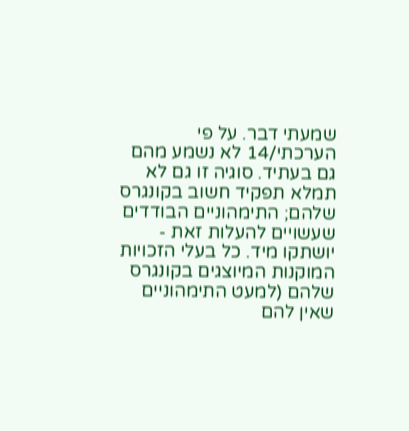שמעתי דבר. על פי הערכתי/14 לא נשמע מהם גם בעתיד. סוגיה זו גם לא תמלא תפקיד חשוב בקונגרס שלהם; התימהוניים הבודדים שעשויים להעלות זאת - יושתקו מיד. כל בעלי הזכויות המוקנות המיוצגים בקונגרס שלהם (למעט התימהוניים שאין להם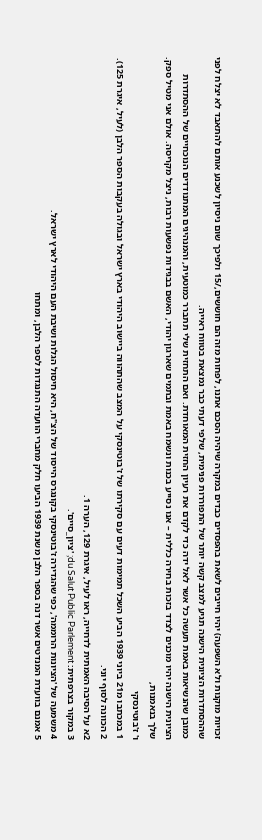זכויות מוקנות ולא השפעה) יהיו חייבים לשאת בהפסדים כבדים במקרה שיהיה הסכם אתנו, לפחות מזה הם חוששים,/15 ולפיכך שום ניסיון לשכנע אותם להתאבד לא יצלח לפני שההסתדרות הציונית הישנה תגיע למצב קשה יותר של התפוררות פנימית, שלפי דעתי כבר נמצאת בטווח ראייה.
כמובן שהנשיאות באמת תעשה כל אשר לאל ידה כדי לקדם את רעיון החזית המאוחדת. ואם התחזית שלי תתברר כמוטעית, והמנהיגים המתנודדים הנוכחיים של ההסתדרות הציונית הישנה יהיו מוכנים לצדד בזכות בחירה כללית – אנו נסייע בכנות ונשמח באמת ובתמים שארגון יהודי, האשם בבגידות נפשעות רבות, ניצל מקריסה. אולם אני מטיל ספק.
שלך בנאמנות,
ו' ז'בוטינסקי
1 במכתבו מ21 ביוני 1939 הביע השכל תמימות דעים עם סקירתו של ז'בוטינסקי על המצב שהתהווה ביישוב היהודי בארץ ישראל ובגולה בעקבות הספר הלבן (לעיל, איגרת 125).
2 הכוונה לסוף יוני.
2א על הסיבה האמתית לדחייה, ראו לעיל, איגרת 129, הערה 1.
3 במקור בצרפתית: du Salut Public Parlement; 'ציון_סיים'.
4 משמעה של 'הציונות הרוממה', כפי שהגדירה ז'בוטינסקי בקונגרס הייסוד של הצ"ח, היא חיסול הגלות ושיבת העם היהודי לארץ ישראל.
5 אמנם בוועדת המנדטים אשר דנה בספר הלבן משנת 1939 הביעו חלק מחברי הוועדה התנגדות לספר הלבן, ומתחו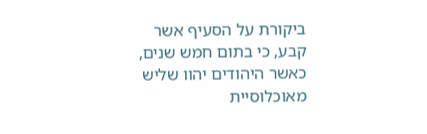ביקורת על הסעיף אשר קבע, כי בתום חמש שנים, כאשר היהודים יהוו שליש מאוכלוסיית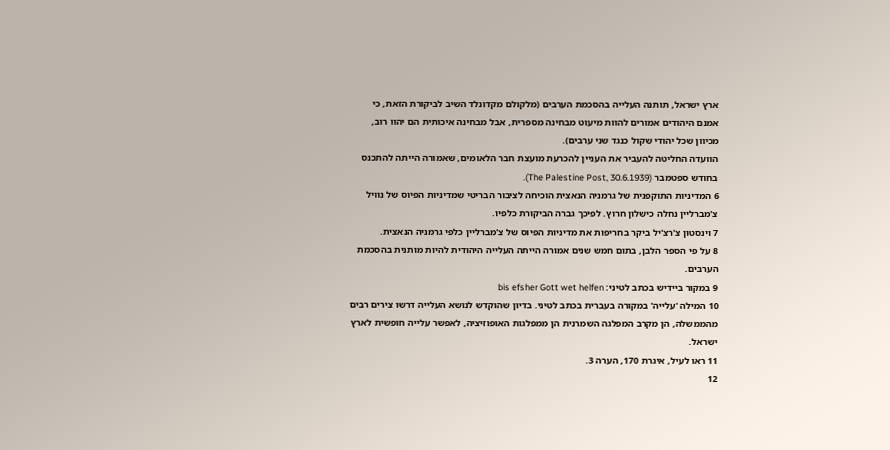ארץ ישראל, תותנה העלייה בהסכמת הערבים (מלקולם מקדונלד השיב לביקורת הזאת, כי אמנם היהודים אמורים להוות מיעוט מבחינה מספרית, אבל מבחינה איכותית הם יהוו רוב, מכיוון שכל יהודי שקול כנגד שני ערבים).
הוועדה החליטה להעביר את העניין להכרעת מועצת חבר הלאומים, שאמורה הייתה להתכנס בחודש ספטמבר (The Palestine Post, 30.6.1939).
6 המדיניות התוקפנית של גרמניה הנאצית הוכיחה לציבור הבריטי שמדיניות הפיוס של נוויל צ'מברליין נחלה כישלון חרוץ. לפיכך גברה הביקורת כלפיו.
7 וינסטון צ'רצ'יל ביקר בחריפות את מדיניות הפיוס של צ'מברליין כלפי גרמניה הנאצית.
8 על פי הספר הלבן, בתום חמש שנים אמורה הייתה העלייה היהודית להיות מותנית בהסכמת הערבים.
9 במקור ביידיש בכתב לטיני: bis efsher Gott wet helfen
10 המילה 'עלייה' במקורה בעברית בכתב לטיני. בדיון שהוקדש לנושא העלייה דרשו צירים רבים מהממשלה, הן מקרב המפלגה השמרנית הן ממפלגות האופוזיציה, לאפשר עלייה חופשית לארץ ישראל.
11 ראו לעיל, איגרת 170, הערה 3.
12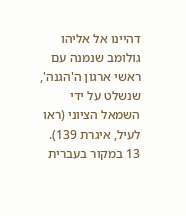דהיינו אל אליהו גולומב שנמנה עם ראשי ארגון ה'הגנה', שנשלט על ידי השמאל הציוני (ראו לעיל, איגרת 139).
13 במקור בעברית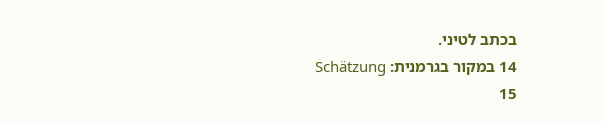בכתב לטיני.
14 במקור בגרמנית: Schätzung
15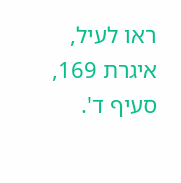ראו לעיל, איגרת 169, סעיף ד'.